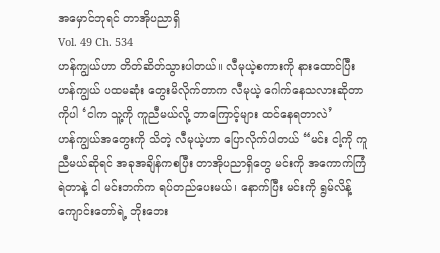အမှောင်ဘုရင် တာအိုပညာရှိ
Vol. 49 Ch. 534
ဟန်ကျွယ်ဟာ တိတ်ဆိတ်သွားပါတယ်။ လီမုယဲ့စကားကို နားထောင်ပြီး ဟန်ကျွယ် ပထမဆုံး တွေးမိလိုက်တာက လီမုယဲ့ ဂေါက်နေသလားဆိုတာကိုပါ ‘ငါက သူ့ကို ကူညီမယ်လို့ ဘာကြောင့်များ ထင်နေရတာလဲ’
ဟန်ကျွယ်အတွေးကို သိတဲ့ လီမုယဲ့ဟာ ပြောလိုက်ပါတယ် “မင်း ငါ့ကို ကူညီမယ်ဆိုရင် အခုအချိန်ကစပြီး တာအိုပညာရှိတွေ မင်းကို အကောက်ကြံရဲတာနဲ့ ငါ မင်းဘက်က ရပ်တည်ပေးမယ်၊ နောက်ပြီး မင်းကို ရွမ်လိန့်ကျောင်းတော်ရဲ့ ဘိုးဘေး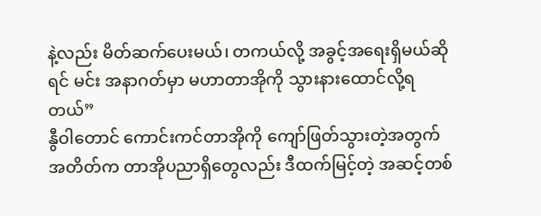နဲ့လည်း မိတ်ဆက်ပေးမယ်၊ တကယ်လို့ အခွင့်အရေးရှိမယ်ဆိုရင် မင်း အနာဂတ်မှာ မဟာတာအိုကို သွားနားထောင်လို့ရတယ်”
နွီဝါတောင် ကောင်းကင်တာအိုကို ကျော်ဖြတ်သွားတဲ့အတွက် အတိတ်က တာအိုပညာရှိတွေလည်း ဒီထက်မြင့်တဲ့ အဆင့်တစ်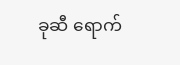ခုဆီ ရောက်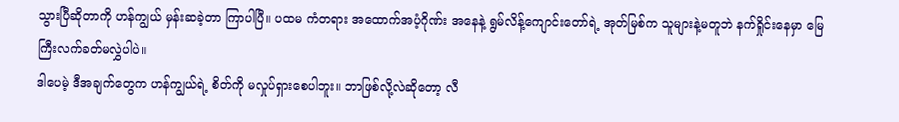သွားပြီဆိုတာကို ဟန်ကျွယ် မှန်းဆခဲ့တာ ကြာပါပြီ။ ပထမ ကံတရား အထောက်အပံ့ဂိုဏ်း အနေနဲ့ ရွမ်လိန့်ကျောင်းတော်ရဲ့ အုတ်မြစ်က သူများနဲ့မတူဘဲ နက်ရှိုင်းနေမှာ မြေကြီးလက်ခတ်မလွှဲပါပဲ။
ဒါပေမဲ့ ဒီအချက်တွေက ဟန်ကျွယ်ရဲ့ စိတ်ကို မလှုပ်ရှားစေပါဘူး။ ဘာဖြစ်လို့လဲဆိုတော့ လီ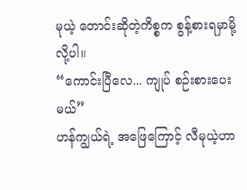မုယဲ့ တောင်းဆိုတဲ့ကိစ္စက စွန့်စားရမှာမို့လို့ပါ။
“ကောင်းပြီလေ... ကျုပ် စဉ်းစားပေးမယ်”
ဟန်ကျွယ်ရဲ့ အဖြေကြောင့် လီမုယဲ့ဟာ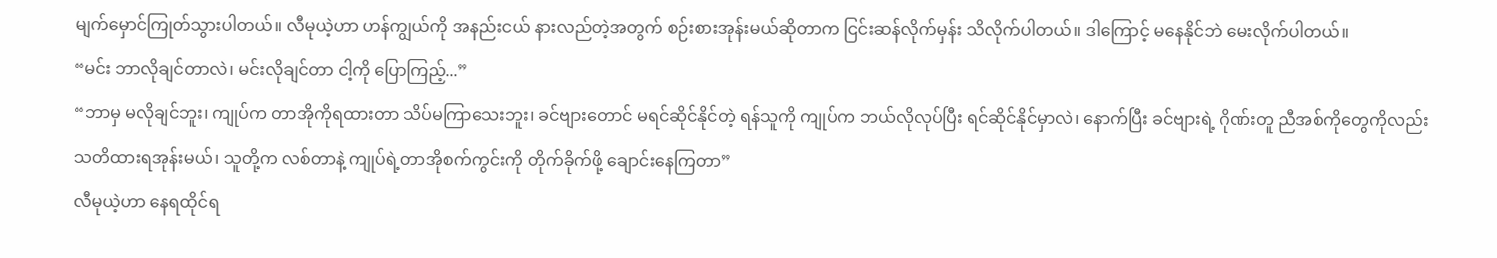မျက်မှောင်ကြုတ်သွားပါတယ်။ လီမုယဲ့ဟာ ဟန်ကျွယ်ကို အနည်းငယ် နားလည်တဲ့အတွက် စဉ်းစားအုန်းမယ်ဆိုတာက ငြင်းဆန်လိုက်မှန်း သိလိုက်ပါတယ်။ ဒါကြောင့် မနေနိုင်ဘဲ မေးလိုက်ပါတယ်။
“မင်း ဘာလိုချင်တာလဲ၊ မင်းလိုချင်တာ ငါ့ကို ပြောကြည့်...”
“ဘာမှ မလိုချင်ဘူး၊ ကျုပ်က တာအိုကိုရထားတာ သိပ်မကြာသေးဘူး၊ ခင်ဗျားတောင် မရင်ဆိုင်နိုင်တဲ့ ရန်သူကို ကျုပ်က ဘယ်လိုလုပ်ပြီး ရင်ဆိုင်နိုင်မှာလဲ၊ နောက်ပြီး ခင်ဗျားရဲ့ ဂိုဏ်းတူ ညီအစ်ကိုတွေကိုလည်း သတိထားရအုန်းမယ်၊ သူတို့က လစ်တာနဲ့ ကျုပ်ရဲ့တာအိုစက်ကွင်းကို တိုက်ခိုက်ဖို့ ချောင်းနေကြတာ”
လီမုယဲ့ဟာ နေရထိုင်ရ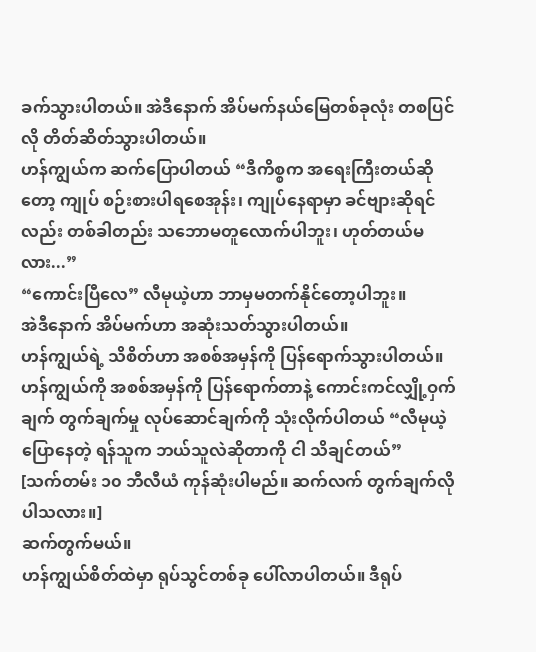ခက်သွားပါတယ်။ အဲဒီနောက် အိပ်မက်နယ်မြေတစ်ခုလုံး တစပြင်လို တိတ်ဆိတ်သွားပါတယ်။
ဟန်ကျွယ်က ဆက်ပြောပါတယ် “ဒီကိစ္စက အရေးကြီးတယ်ဆိုတော့ ကျုပ် စဉ်းစားပါရစေအုန်း၊ ကျုပ်နေရာမှာ ခင်ဗျားဆိုရင်လည်း တစ်ခါတည်း သဘောမတူလောက်ပါဘူး၊ ဟုတ်တယ်မလား...”
“ကောင်းပြီလေ” လီမုယဲ့ဟာ ဘာမှမတက်နိုင်တော့ပါဘူး။
အဲဒီနောက် အိပ်မက်ဟာ အဆုံးသတ်သွားပါတယ်။
ဟန်ကျွယ်ရဲ့ သိစိတ်ဟာ အစစ်အမှန်ကို ပြန်ရောက်သွားပါတယ်။ ဟန်ကျွယ်ကို အစစ်အမှန်ကို ပြန်ရောက်တာနဲ့ ကောင်းကင်လျှို့ဝှက်ချက် တွက်ချက်မှု လုပ်ဆောင်ချက်ကို သုံးလိုက်ပါတယ် “လီမုယဲ့ ပြောနေတဲ့ ရန်သူက ဘယ်သူလဲဆိုတာကို ငါ သိချင်တယ်”
[သက်တမ်း ၁၀ ဘီလီယံ ကုန်ဆုံးပါမည်။ ဆက်လက် တွက်ချက်လိုပါသလား။]
ဆက်တွက်မယ်။
ဟန်ကျွယ်စိတ်ထဲမှာ ရုပ်သွင်တစ်ခု ပေါ်လာပါတယ်။ ဒီရုပ်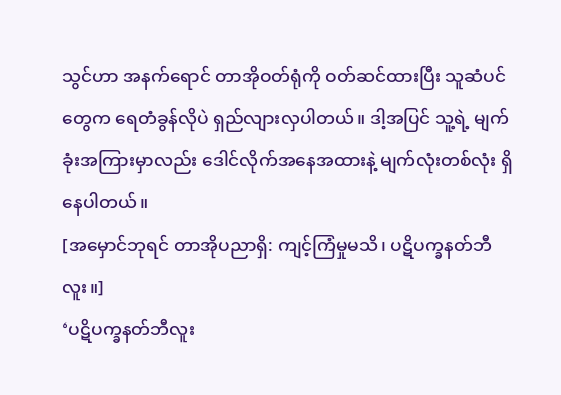သွင်ဟာ အနက်ရောင် တာအိုဝတ်ရုံကို ဝတ်ဆင်ထားပြီး သူဆံပင်တွေက ရေတံခွန်လိုပဲ ရှည်လျားလှပါတယ်။ ဒါ့အပြင် သူ့ရဲ့ မျက်ခုံးအကြားမှာလည်း ဒေါင်လိုက်အနေအထားနဲ့ မျက်လုံးတစ်လုံး ရှိနေပါတယ်။
[အမှောင်ဘုရင် တာအိုပညာရှိ: ကျင့်ကြံမှုမသိ၊ ပဋိပက္ခနတ်ဘီလူး။]
‘ပဋိပက္ခနတ်ဘီလူး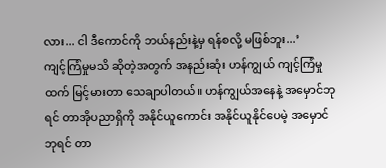လား... ငါ ဒီကောင်ကို ဘယ်နည်းနဲ့မှ ရန်စလို့ မဖြစ်ဘူး...’
ကျင့်ကြံမှုမသိ ဆိုတဲ့အတွက် အနည်းဆုံး ဟန်ကျွယ် ကျင့်ကြံမှုထက် မြင့်မားတာ သေချာပါတယ်။ ဟန်ကျွယ်အနေနဲ့ အမှောင်ဘုရင် တာအိုပညာရှိကို အနိုင်ယူကောင်း အနိုင်ယူနိုင်ပေမဲ့ အမှောင်ဘုရင် တာ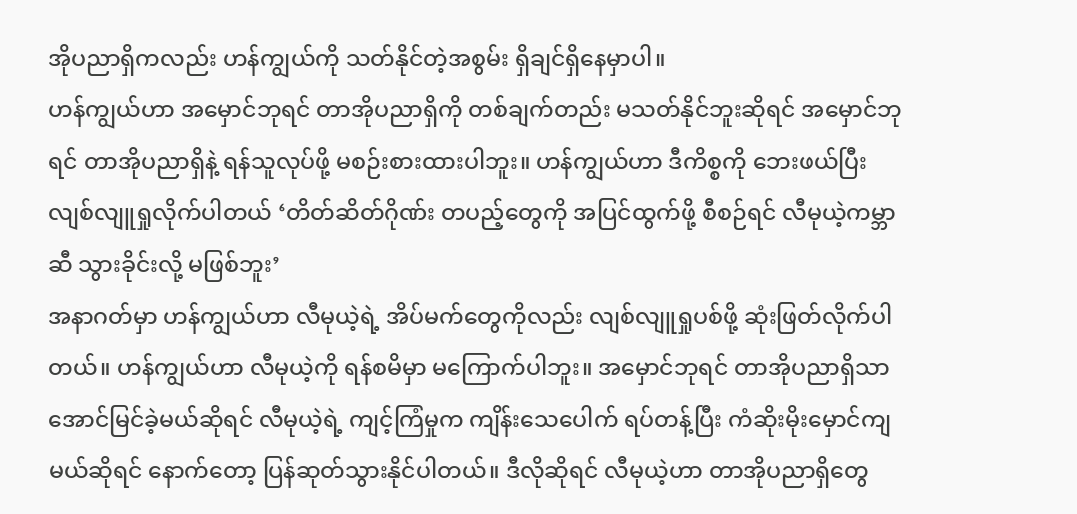အိုပညာရှိကလည်း ဟန်ကျွယ်ကို သတ်နိုင်တဲ့အစွမ်း ရှိချင်ရှိနေမှာပါ။
ဟန်ကျွယ်ဟာ အမှောင်ဘုရင် တာအိုပညာရှိကို တစ်ချက်တည်း မသတ်နိုင်ဘူးဆိုရင် အမှောင်ဘုရင် တာအိုပညာရှိနဲ့ ရန်သူလုပ်ဖို့ မစဉ်းစားထားပါဘူး။ ဟန်ကျွယ်ဟာ ဒီကိစ္စကို ဘေးဖယ်ပြီး လျစ်လျူရှုလိုက်ပါတယ် ‘တိတ်ဆိတ်ဂိုဏ်း တပည့်တွေကို အပြင်ထွက်ဖို့ စီစဉ်ရင် လီမုယဲ့ကမ္ဘာဆီ သွားခိုင်းလို့ မဖြစ်ဘူး’
အနာဂတ်မှာ ဟန်ကျွယ်ဟာ လီမုယဲ့ရဲ့ အိပ်မက်တွေကိုလည်း လျစ်လျူရှုပစ်ဖို့ ဆုံးဖြတ်လိုက်ပါတယ်။ ဟန်ကျွယ်ဟာ လီမုယဲ့ကို ရန်စမိမှာ မကြောက်ပါဘူး။ အမှောင်ဘုရင် တာအိုပညာရှိသာ အောင်မြင်ခဲ့မယ်ဆိုရင် လီမုယဲ့ရဲ့ ကျင့်ကြံမှုက ကျိန်းသေပေါက် ရပ်တန့်ပြီး ကံဆိုးမိုးမှောင်ကျမယ်ဆိုရင် နောက်တော့ ပြန်ဆုတ်သွားနိုင်ပါတယ်။ ဒီလိုဆိုရင် လီမုယဲ့ဟာ တာအိုပညာရှိတွေ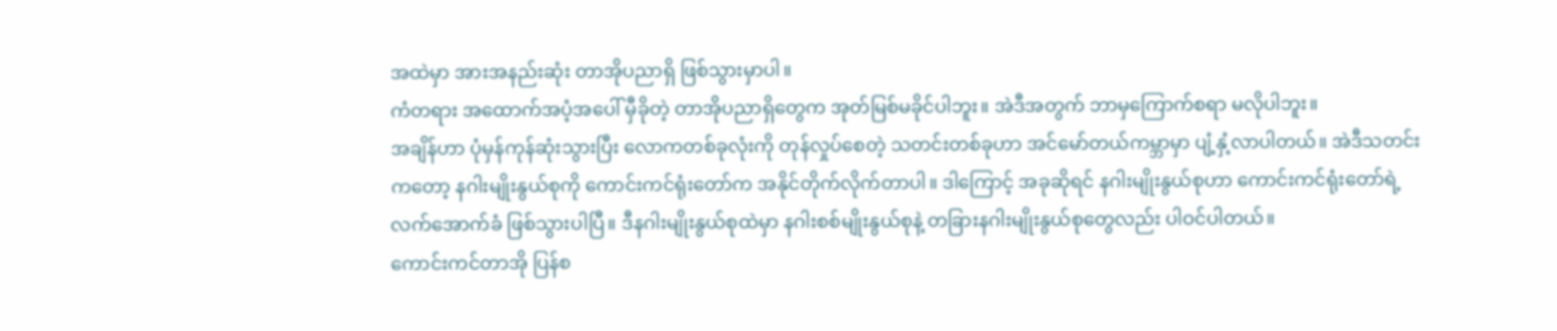အထဲမှာ အားအနည်းဆုံး တာအိုပညာရှိ ဖြစ်သွားမှာပါ။
ကံတရား အထောက်အပံ့အပေါ် မှီခိုတဲ့ တာအိုပညာရှိတွေက အုတ်မြစ်မခိုင်ပါဘူး။ အဲဒီအတွက် ဘာမှကြောက်စရာ မလိုပါဘူး။
အချိန်ဟာ ပုံမှန်ကုန်ဆုံးသွားပြီး လောကတစ်ခုလုံးကို တုန်လှုပ်စေတဲ့ သတင်းတစ်ခုဟာ အင်မော်တယ်ကမ္ဘာမှာ ပျံ့နှံ့လာပါတယ်။ အဲဒီသတင်းကတော့ နဂါးမျိုးနွယ်စုကို ကောင်းကင်ရုံးတော်က အနိုင်တိုက်လိုက်တာပါ။ ဒါကြောင့် အခုဆိုရင် နဂါးမျိုးနွယ်စုဟာ ကောင်းကင်ရုံးတော်ရဲ့ လက်အောက်ခံ ဖြစ်သွားပါပြီ။ ဒီနဂါးမျိုးနွယ်စုထဲမှာ နဂါးစစ်မျိုးနွယ်စုနဲ့ တခြားနဂါးမျိုးနွယ်စုတွေလည်း ပါဝင်ပါတယ်။
ကောင်းကင်တာအို ပြန်စ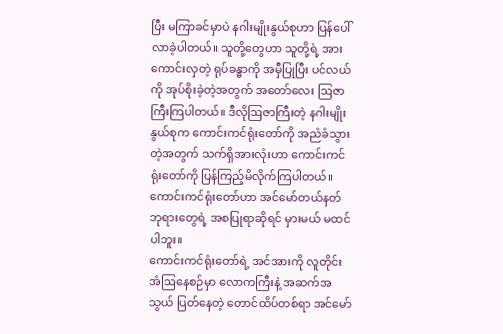ပြီး မကြာခင်မှာပဲ နဂါးမျိုးနွယ်စုဟာ ပြန်ပေါ်လာခဲ့ပါတယ်။ သူတို့တွေဟာ သူတို့ရဲ့ အားကောင်းလှတဲ့ ရုပ်ခန္ဓာကို အမှီပြုပြီး ပင်လယ်ကို အုပ်စိုးခဲ့တဲ့အတွက် အတော်လေး ဩဇာကြီးကြပါတယ်။ ဒီလိုဩဇာကြီးတဲ့ နဂါးမျိုးနွယ်စုက ကောင်းကင်ရုံးတော်ကို အညံခံသွားတဲ့အတွက် သက်ရှိအားလုံးဟာ ကောင်းကင်ရုံးတော်ကို ပြန်ကြည့်မိလိုက်ကြပါတယ်။ ကောင်းကင်ရုံးတော်ဟာ အင်မော်တယ်နတ်ဘုရားတွေရဲ့ အစပြုရာဆိုရင် မှားမယ် မထင်ပါဘူး။
ကောင်းကင်ရုံးတော်ရဲ့ အင်အားကို လူတိုင်း အံဩနေစဉ်မှာ လောကကြီးနဲ့ အဆက်အသွယ် ပြတ်နေတဲ့ တောင်ထိပ်တစ်ရာ အင်မော်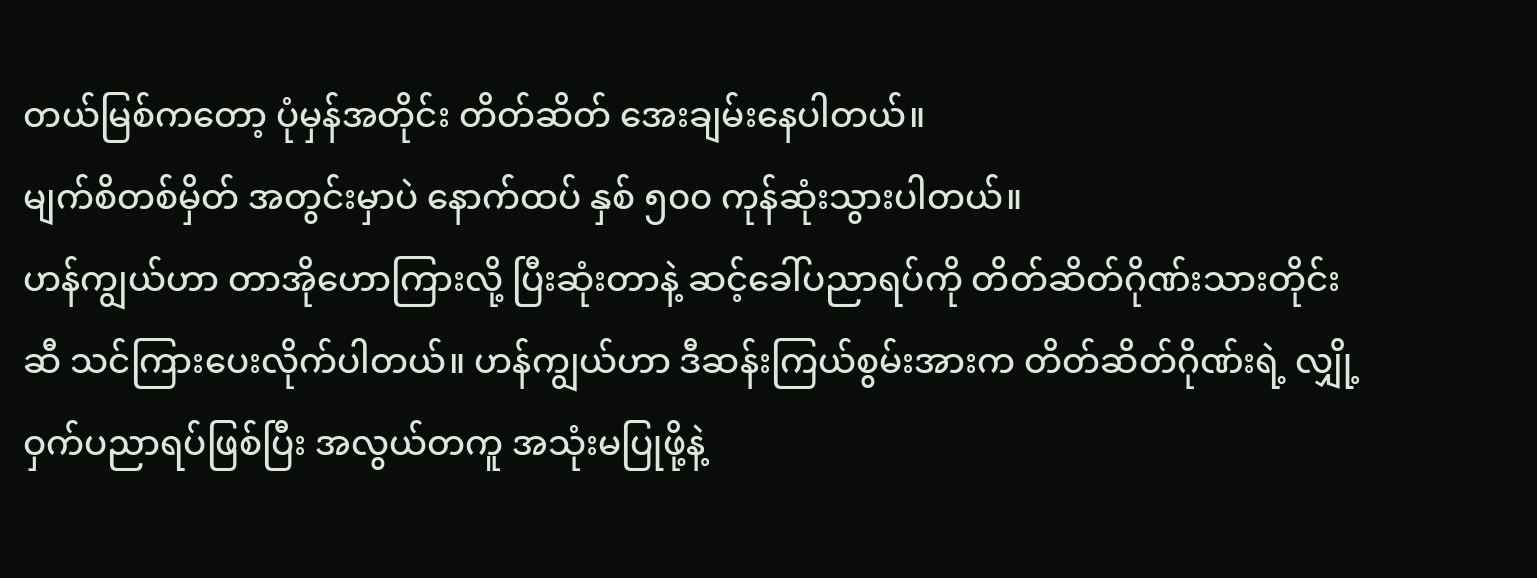တယ်မြစ်ကတော့ ပုံမှန်အတိုင်း တိတ်ဆိတ် အေးချမ်းနေပါတယ်။
မျက်စိတစ်မှိတ် အတွင်းမှာပဲ နောက်ထပ် နှစ် ၅၀၀ ကုန်ဆုံးသွားပါတယ်။
ဟန်ကျွယ်ဟာ တာအိုဟောကြားလို့ ပြီးဆုံးတာနဲ့ ဆင့်ခေါ်ပညာရပ်ကို တိတ်ဆိတ်ဂိုဏ်းသားတိုင်းဆီ သင်ကြားပေးလိုက်ပါတယ်။ ဟန်ကျွယ်ဟာ ဒီဆန်းကြယ်စွမ်းအားက တိတ်ဆိတ်ဂိုဏ်းရဲ့ လျှို့ဝှက်ပညာရပ်ဖြစ်ပြီး အလွယ်တကူ အသုံးမပြုဖို့နဲ့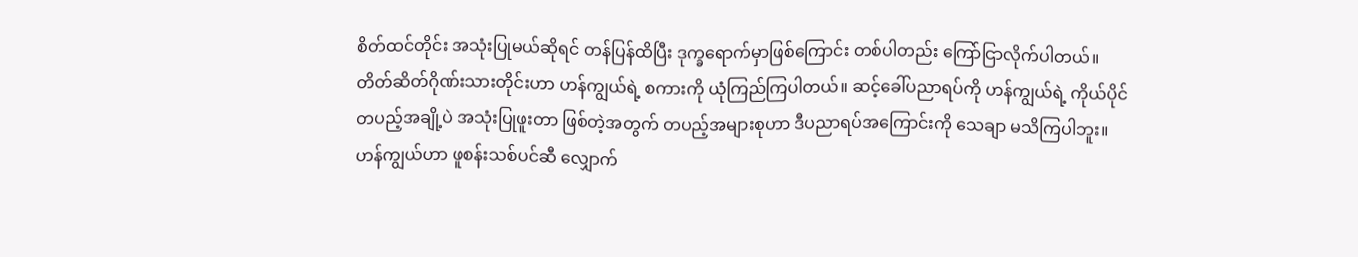စိတ်ထင်တိုင်း အသုံးပြုမယ်ဆိုရင် တန်ပြန်ထိပြီး ဒုက္ခရောက်မှာဖြစ်ကြောင်း တစ်ပါတည်း ကြော်ငြာလိုက်ပါတယ်။
တိတ်ဆိတ်ဂိုဏ်းသားတိုင်းဟာ ဟန်ကျွယ်ရဲ့ စကားကို ယုံကြည်ကြပါတယ်။ ဆင့်ခေါ်ပညာရပ်ကို ဟန်ကျွယ်ရဲ့ ကိုယ်ပိုင်တပည့်အချို့ပဲ အသုံးပြုဖူးတာ ဖြစ်တဲ့အတွက် တပည့်အများစုဟာ ဒီပညာရပ်အကြောင်းကို သေချာ မသိကြပါဘူး။
ဟန်ကျွယ်ဟာ ဖူစန်းသစ်ပင်ဆီ လျှောက်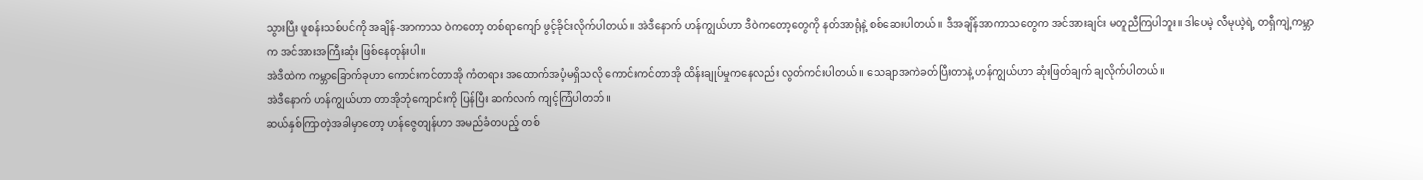သွားပြီး ဖူစန်းသစ်ပင်ကို အချိန်-အာကာသ ဝဲကတော့ တစ်ရာကျော် ဖွင့်ခိုင်းလိုက်ပါတယ်။ အဲဒီနောက် ဟန်ကျွယ်ဟာ ဒီဝဲကတော့တွေကို နတ်အာရုံနဲ့ စစ်ဆေးပါတယ်။ ဒီအချိန်အာကာသတွေက အင်အားချင်း မတူညီကြပါဘူး။ ဒါပေမဲ့ လီမုယဲ့ရဲ့ တရှီကျဲ့ကမ္ဘာက အင်အားအကြီးဆုံး ဖြစ်နေတုန်းပါ။
အဲဒီထဲက ကမ္ဘာခြောက်ခုဟာ ကောင်းကင်တာအို ကံတရား အထောက်အပံ့မရှိသလို ကောင်းကင်တာအို ထိန်းချုပ်မှုကနေလည်း လွတ်ကင်းပါတယ်။ သေချာအကဲခတ်ပြီးတာနဲ့ ဟန်ကျွယ်ဟာ ဆုံးဖြတ်ချက် ချလိုက်ပါတယ်။
အဲဒီနောက် ဟန်ကျွယ်ဟာ တာအိုဘုံကျောင်းကို ပြန်ပြီး ဆက်လက် ကျင့်ကြံပါတဘ်။
ဆယ်နှစ်ကြာတဲ့အခါမှာတော့ ဟန်ဇွေတျန်ဟာ အမည်ခံတပည့် တစ်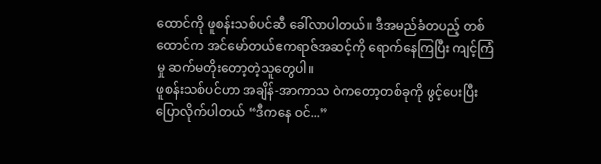ထောင်ကို ဖူစန်းသစ်ပင်ဆီ ခေါ်လာပါတယ်။ ဒီအမည်ခံတပည့် တစ်ထောင်က အင်မော်တယ်ဧကရာဇ်အဆင့်ကို ရောက်နေကြပြီး ကျင့်ကြံမှု ဆက်မတိုးတော့တဲ့သူတွေပါ။
ဖူစန်းသစ်ပင်ဟာ အချိန်-အာကာသ ဝဲကတော့တစ်ခုကို ဖွင့်ပေးပြီး ပြောလိုက်ပါတယ် “ဒီကနေ ဝင်...”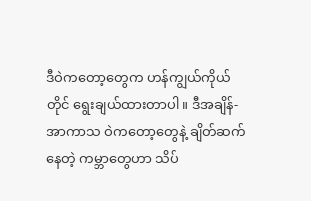ဒီဝဲကတော့တွေက ဟန်ကျွယ်ကိုယ်တိုင် ရွေးချယ်ထားတာပါ။ ဒီအချိန်-အာကာသ ဝဲကတော့တွေနဲ့ ချိတ်ဆက်နေတဲ့ ကမ္ဘာတွေဟာ သိပ်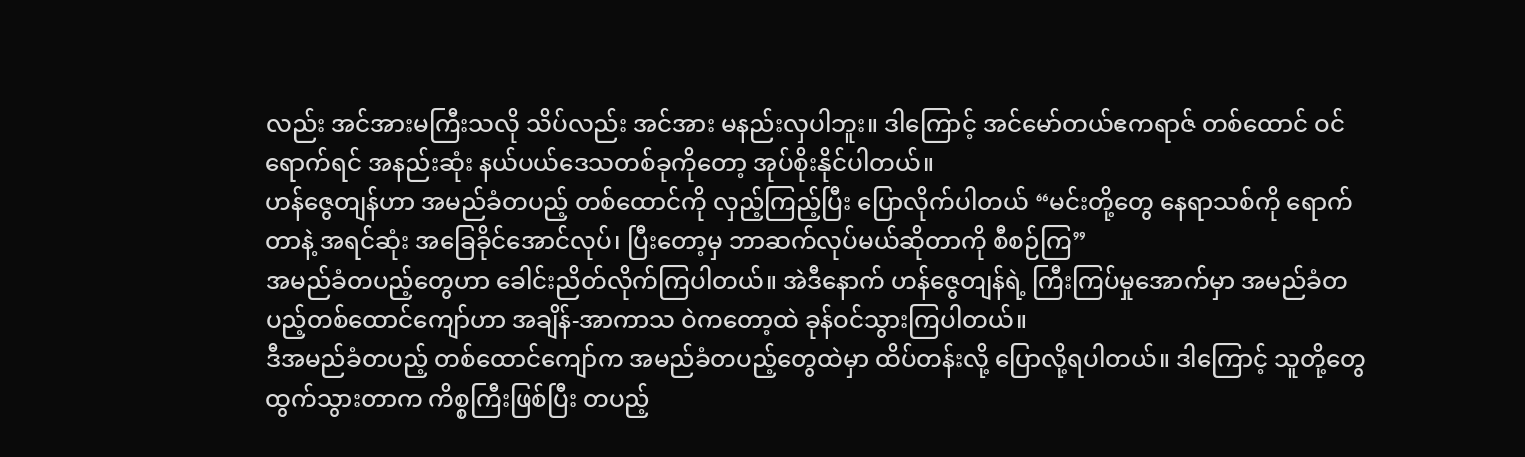လည်း အင်အားမကြီးသလို သိပ်လည်း အင်အား မနည်းလှပါဘူး။ ဒါကြောင့် အင်မော်တယ်ဧကရာဇ် တစ်ထောင် ဝင်ရောက်ရင် အနည်းဆုံး နယ်ပယ်ဒေသတစ်ခုကိုတော့ အုပ်စိုးနိုင်ပါတယ်။
ဟန်ဇွေတျန်ဟာ အမည်ခံတပည့် တစ်ထောင်ကို လှည့်ကြည့်ပြီး ပြောလိုက်ပါတယ် “မင်းတို့တွေ နေရာသစ်ကို ရောက်တာနဲ့ အရင်ဆုံး အခြေခိုင်အောင်လုပ်၊ ပြီးတော့မှ ဘာဆက်လုပ်မယ်ဆိုတာကို စီစဉ်ကြ”
အမည်ခံတပည့်တွေဟာ ခေါင်းညိတ်လိုက်ကြပါတယ်။ အဲဒီနောက် ဟန်ဇွေတျန်ရဲ့ ကြီးကြပ်မှုအောက်မှာ အမည်ခံတပည့်တစ်ထောင်ကျော်ဟာ အချိန်-အာကာသ ဝဲကတော့ထဲ ခုန်ဝင်သွားကြပါတယ်။
ဒီအမည်ခံတပည့် တစ်ထောင်ကျော်က အမည်ခံတပည့်တွေထဲမှာ ထိပ်တန်းလို့ ပြောလို့ရပါတယ်။ ဒါကြောင့် သူတို့တွေ ထွက်သွားတာက ကိစ္စကြီးဖြစ်ပြီး တပည့်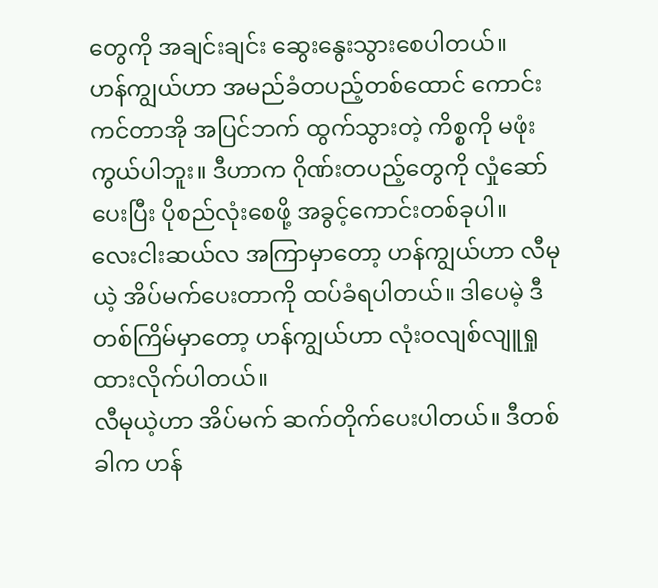တွေကို အချင်းချင်း ဆွေးနွေးသွားစေပါတယ်။
ဟန်ကျွယ်ဟာ အမည်ခံတပည့်တစ်ထောင် ကောင်းကင်တာအို အပြင်ဘက် ထွက်သွားတဲ့ ကိစ္စကို မဖုံးကွယ်ပါဘူး။ ဒီဟာက ဂိုဏ်းတပည့်တွေကို လှုံဆော်ပေးပြီး ပိုစည်လုံးစေဖို့ အခွင့်ကောင်းတစ်ခုပါ။
လေးငါးဆယ်လ အကြာမှာတော့ ဟန်ကျွယ်ဟာ လီမုယဲ့ အိပ်မက်ပေးတာကို ထပ်ခံရပါတယ်။ ဒါပေမဲ့ ဒီတစ်ကြိမ်မှာတော့ ဟန်ကျွယ်ဟာ လုံးဝလျစ်လျူရှုထားလိုက်ပါတယ်။
လီမုယဲ့ဟာ အိပ်မက် ဆက်တိုက်ပေးပါတယ်။ ဒီတစ်ခါက ဟန်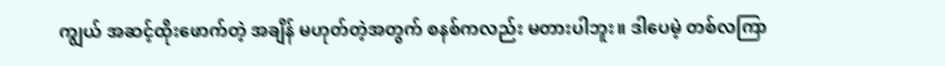ကျွယ် အဆင့်ထိုးဖောက်တဲ့ အချိန် မဟုတ်တဲ့အတွက် စနစ်ကလည်း မတားပါဘူး။ ဒါပေမဲ့ တစ်လကြာ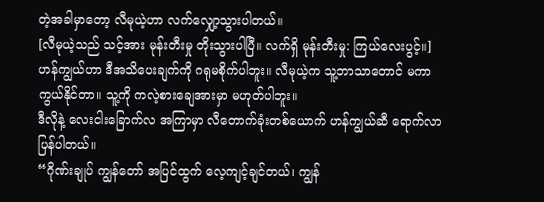တဲ့အခါမှာတော့ လီမုယဲ့ဟာ လက်လျှော့သွားပါတယ်။
[လီမုယဲ့သည် သင့်အား မုန်းတီးမှု တိုးသွားပါပြီ။ လက်ရှိ မုန်းတီးမှု: ကြယ်လေးပွင့်။]
ဟန်ကျွယ်ဟာ ဒီအသိပေးချက်ကို ဂရုမစိုက်ပါဘူး။ လီမုယဲ့က သူ့ဘာသာတောင် မကာကွယ်နိုင်တာ။ သူ့ကို ကလဲ့စားချေအားမှာ မဟုတ်ပါဘူး။
ဒီလိုနဲ့ လေးငါးခြောက်လ အကြာမှာ လီတောက်ခုံးတစ်ယောက် ဟန်ကျွယ်ဆီ ရောက်လာပြန်ပါတယ်။
“ဂိုဏ်းချုပ် ကျွန်တော် အပြင်ထွက် လေ့ကျင့်ချင်တယ်၊ ကျွန်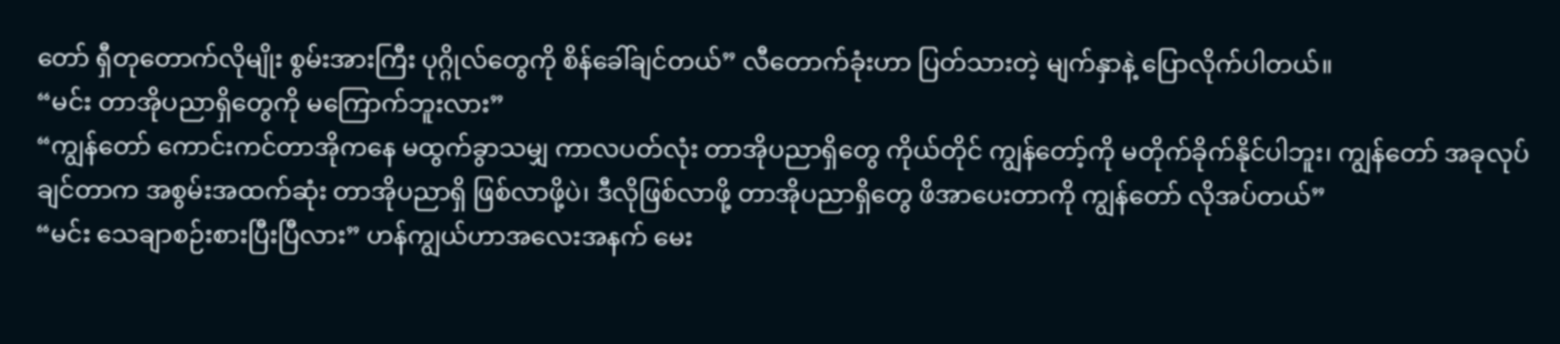တော် ရှီတုတောက်လိုမျိုး စွမ်းအားကြီး ပုဂ္ဂိုလ်တွေကို စိန်ခေါ်ချင်တယ်” လီတောက်ခုံးဟာ ပြတ်သားတဲ့ မျက်နှာနဲ့ ပြောလိုက်ပါတယ်။
“မင်း တာအိုပညာရှိတွေကို မကြောက်ဘူးလား”
“ကျွန်တော် ကောင်းကင်တာအိုကနေ မထွက်ခွာသမျှ ကာလပတ်လုံး တာအိုပညာရှိတွေ ကိုယ်တိုင် ကျွန်တော့်ကို မတိုက်ခိုက်နိုင်ပါဘူး၊ ကျွန်တော် အခုလုပ်ချင်တာက အစွမ်းအထက်ဆုံး တာအိုပညာရှိ ဖြစ်လာဖို့ပဲ၊ ဒီလိုဖြစ်လာဖို့ တာအိုပညာရှိတွေ ဖိအာပေးတာကို ကျွန်တော် လိုအပ်တယ်”
“မင်း သေချာစဉ်းစားပြီးပြီလား” ဟန်ကျွယ်ဟာအလေးအနက် မေး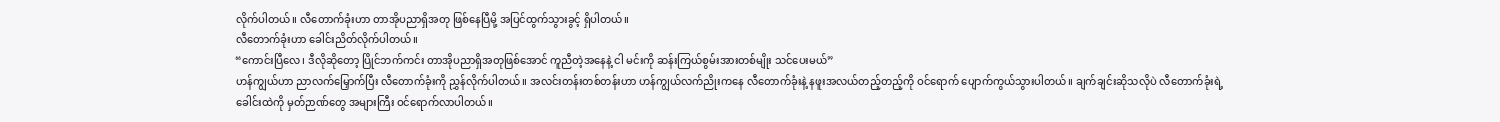လိုက်ပါတယ်။ လီတောက်ခုံးဟာ တာအိုပညာရှိအတု ဖြစ်နေပြီမို့ အပြင်ထွက်သွားခွင့် ရှိပါတယ်။
လီတောက်ခုံးဟာ ခေါင်းညိတ်လိုက်ပါတယ်။
“ကောင်းပြီလေ၊ ဒီလိုဆိုတော့ ပြိုင်ဘက်ကင်း တာအိုပညာရှိအတုဖြစ်အောင် ကူညီတဲ့အနေနဲ့ ငါ မင်းကို ဆန်းကြယ်စွမ်းအားတစ်မျိုး သင်ပေးမယ်”
ဟန်ကျွယ်ဟာ ညာလက်မြှောက်ပြီး လီတောက်ခုံးကို ညွှန်လိုက်ပါတယ်။ အလင်းတန်းတစ်တန်းဟာ ဟန်ကျွယ်လက်ညိုးကနေ လီတောက်ခုံးနဲ့ နဖူးအလယ်တည့်တည့်ကို ဝင်ရောက် ပျောက်ကွယ်သွားပါတယ်။ ချက်ချင်းဆိုသလိုပဲ လီတောက်ခုံးရဲ့ ခေါင်းထဲကို မှတ်ဉာဏ်တွေ အများကြီး ဝင်ရောက်လာပါတယ်။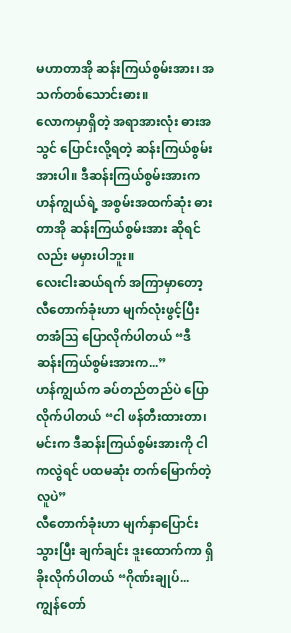မဟာတာအို ဆန်းကြယ်စွမ်းအား၊ အသက်တစ်သောင်းဓား။
လောကမှာရှိတဲ့ အရာအားလုံး ဓားအသွင် ပြောင်းလို့ရတဲ့ ဆန်းကြယ်စွမ်းအားပါ။ ဒီဆန်းကြယ်စွမ်းအားက ဟန်ကျွယ်ရဲ့ အစွမ်းအထက်ဆုံး ဓားတာအို ဆန်းကြယ်စွမ်းအား ဆိုရင်လည်း မမှားပါဘူး။
လေးငါးဆယ်ရက် အကြာမှာတော့ လီတောက်ခုံးဟာ မျက်လုံးဖွင့်ပြီး တအံဩ ပြောလိုက်ပါတယ် “ဒီဆန်းကြယ်စွမ်းအားက...”
ဟန်ကျွယ်က ခပ်တည်တည်ပဲ ပြောလိုက်ပါတယ် “ငါ ဖန်တီးထားတာ၊ မင်းက ဒီဆန်းကြယ်စွမ်းအားကို ငါကလွဲရင် ပထမဆုံး တက်မြောက်တဲ့လူပဲ”
လီတောက်ခုံးဟာ မျက်နှာပြောင်းသွားပြီး ချက်ချင်း ဒူးထောက်ကာ ရှိခိုးလိုက်ပါတယ် “ဂိုဏ်းချုပ်... ကျွန်တော်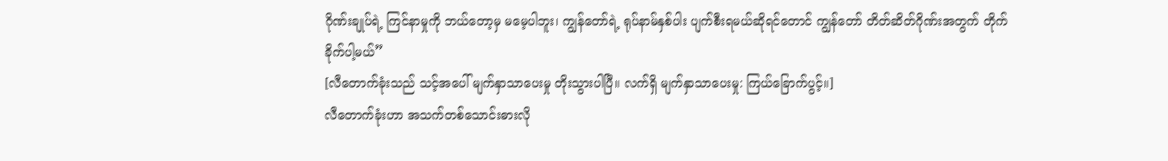ဂိုဏ်းချုပ်ရဲ့ ကြင်နာမှုကို ဘယ်တော့မှ မမေ့ပါဘူး၊ ကျွန်တော်ရဲ့ ရုပ်နာမ်နှစ်ပါး ပျက်စီးရမယ်ဆိုရင်တောင် ကျွန်တော် တိတ်ဆိတ်ဂိုဏ်းအတွက် တိုက်ခိုက်ပါ့မယ်”
[လီတောက်ခုံးသည် သင့်အပေါ် မျက်နှာသာပေးမှု တိုးသွားပါပြီ။ လက်ရှိ မျက်နှာသာပေးမှု: ကြယ်ခြောက်ပွင့်။]
လီတောက်ခုံးဟာ အသက်တစ်သောင်းဓားလို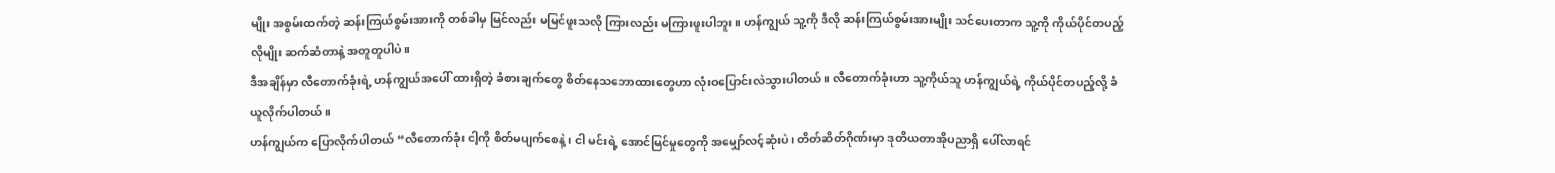မျိုး အစွမ်းထက်တဲ့ ဆန်းကြယ်စွမ်းအားကို တစ်ခါမှ မြင်လည်း မမြင်ဖူးသလို ကြားလည်း မကြားဖူးပါဘူး။ ဟန်ကျွယ် သူ့ကို ဒီလို ဆန်းကြယ်စွမ်းအားမျိုး သင်ပေးတာက သူ့ကို ကိုယ်ပိုင်တပည့်လိုမျိုး ဆက်ဆံတာနဲ့ အတူတူပါပဲ။
ဒီအချိန်မှာ လီတောက်ခုံးရဲ့ ဟန်ကျွယ်အပေါ် ထားရှိတဲ့ ခံစားချက်တွေ စိတ်နေသဘောထားတွေဟာ လုံးဝပြောင်းလဲသွားပါတယ်။ လီတောက်ခုံးဟာ သူ့ကိုယ်သူ ဟန်ကျွယ်ရဲ့ ကိုယ်ပိုင်တပည့်လို့ ခံယူလိုက်ပါတယ်။
ဟန်ကျွယ်က ပြောလိုက်ပါတယ် “လီတောက်ခုံး ငါ့ကို စိတ်မပျက်စေနဲ့၊ ငါ မင်းရဲ့ အောင်မြင်မှုတွေကို အမျှော်လင့်ဆုံးပဲ၊ တိတ်ဆိတ်ဂိုဏ်းမှာ ဒုတိယတာအိုပညာရှိ ပေါ်လာရင်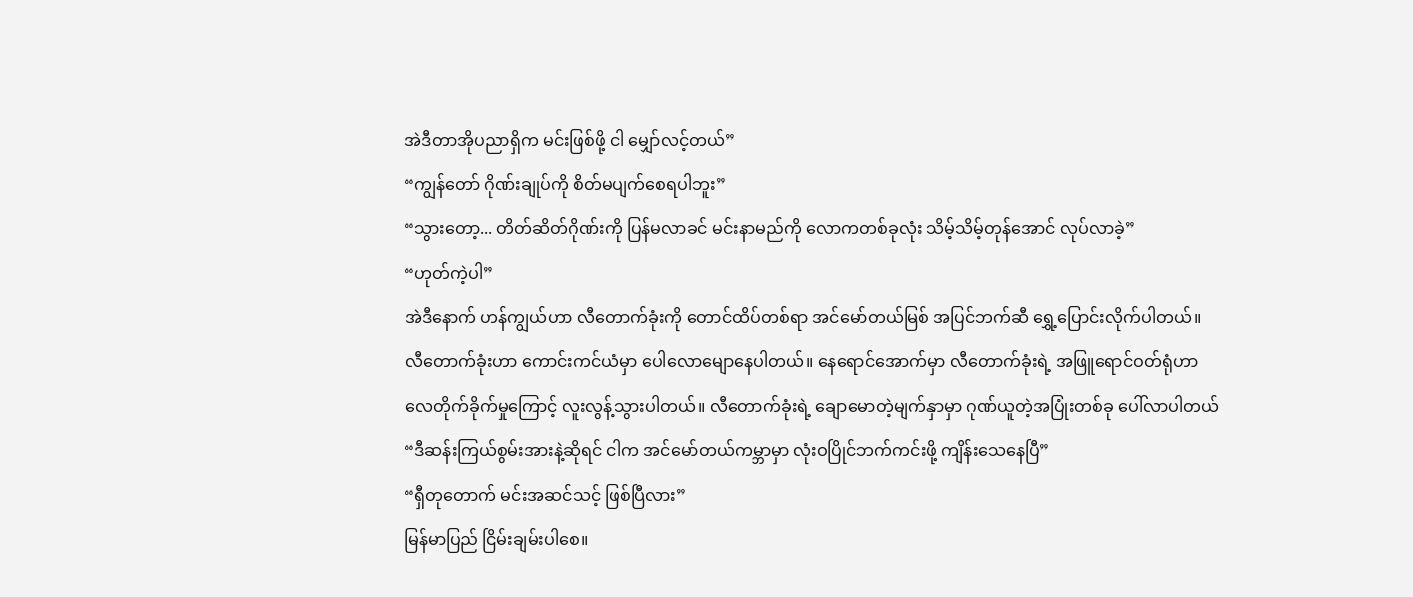အဲဒီတာအိုပညာရှိက မင်းဖြစ်ဖို့ ငါ မျှော်လင့်တယ်”
“ကျွန်တော် ဂိုဏ်းချုပ်ကို စိတ်မပျက်စေရပါဘူး”
“သွားတော့... တိတ်ဆိတ်ဂိုဏ်းကို ပြန်မလာခင် မင်းနာမည်ကို လောကတစ်ခုလုံး သိမ့်သိမ့်တုန်အောင် လုပ်လာခဲ့”
“ဟုတ်ကဲ့ပါ”
အဲဒီနောက် ဟန်ကျွယ်ဟာ လီတောက်ခုံးကို တောင်ထိပ်တစ်ရာ အင်မော်တယ်မြစ် အပြင်ဘက်ဆီ ရွှေ့ပြောင်းလိုက်ပါတယ်။
လီတောက်ခုံးဟာ ကောင်းကင်ယံမှာ ပေါလောမျောနေပါတယ်။ နေရောင်အောက်မှာ လီတောက်ခုံးရဲ့ အဖြူရောင်ဝတ်ရုံဟာ လေတိုက်ခိုက်မှုကြောင့် လူးလွန့်သွားပါတယ်။ လီတောက်ခုံးရဲ့ ချောမောတဲ့မျက်နှာမှာ ဂုဏ်ယူတဲ့အပြုံးတစ်ခု ပေါ်လာပါတယ် “ဒီဆန်းကြယ်စွမ်းအားနဲ့ဆိုရင် ငါက အင်မော်တယ်ကမ္ဘာမှာ လုံးဝပြိုင်ဘက်ကင်းဖို့ ကျိန်းသေနေပြီ”
“ရှီတုတောက် မင်းအဆင်သင့် ဖြစ်ပြီလား”
မြန်မာပြည် ငြိမ်းချမ်းပါစေ။